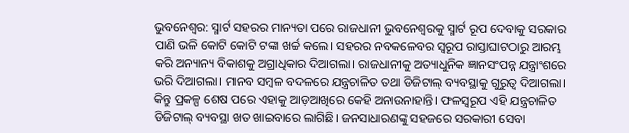ଭୁବନେଶ୍ବର: ସ୍ମାର୍ଟ ସହରର ମାନ୍ୟତା ପରେ ରାଜଧାନୀ ଭୁବନେଶ୍ବରକୁ ସ୍ମାର୍ଟ ରୂପ ଦେବାକୁ ସରକାର ପାଣି ଭଳି କୋଟି କୋଟି ଟଙ୍କା ଖର୍ଚ୍ଚ କଲେ। ସହରର ନବକଳେବର ସ୍ବରୂପ ରାସ୍ତାଘାଟଠାରୁ ଆରମ୍ଭ କରି ଅନ୍ୟାନ୍ୟ ବିକାଶକୁ ଅଗ୍ରାଧିକାର ଦିଆଗଲା। ରାଜଧାନୀକୁ ଅତ୍ୟାଧୁନିକ ଜ୍ଞାନସଂପନ୍ନ ଯନ୍ତ୍ରାଂଶରେ ଭରି ଦିଆଗଲା। ମାନବ ସମ୍ବଳ ବଦଳରେ ଯନ୍ତ୍ରଚାଳିତ ତଥା ଡିଜିଟାଲ୍ ବ୍ୟବସ୍ଥାକୁ ଗୁରୁତ୍ବ ଦିଆଗଲା। କିନ୍ତୁ ପ୍ରକଳ୍ପ ଶେଷ ପରେ ଏହାକୁ ଆଡ଼ଆଖିରେ କେହି ଅନାଉନାହାନ୍ତି। ଫଳସ୍ବରୂପ ଏହି ଯନ୍ତ୍ରଚାଳିତ ଡିଜିଟାଲ୍ ବ୍ୟବସ୍ଥା ଖତ ଖାଇବାରେ ଲାଗିଛି। ଜନସାଧାରଣଙ୍କୁ ସହଜରେ ସରକାରୀ ସେବା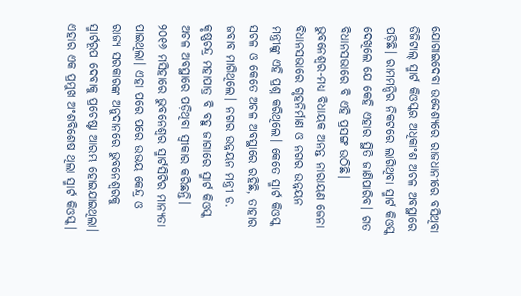ଯୋଗାଇଦେବା ଉଦ୍ଦେଶ୍ୟରେ ରାଜଧାନୀରେ ବସିଥିବା ଡିଜିଟାଲ୍ ସ୍ମାର୍ଟ କିଓସ୍କର ଅଧିକାଂଶ ଅଚଳ ଅବସ୍ଥାରେ ପଡ଼ିଛି। ରାମମନ୍ଦିର ନିକଟରେ ଲାଗିଥିବା ସ୍ମାର୍ଟ କିଓସ୍କ ଦେଖିଲେ ଯେ କେହି ଏହାର ସ୍ଥିତି ଜାଣିପାରିବ। ଗତ ବିଧାନସଭାରେ ବି ଏହି ପ୍ରସଙ୍ଗ ଉଠିଛି। ଭୁବନେଶ୍ବର-ମଧ୍ୟ ବିଧାୟକ ଅନନ୍ତ ନାରାୟଣ ଜେନା ବିଧାନସଭାରେ ଗୃହନିର୍ମାଣ ଓ ନଗର ଉନ୍ନୟନ ମନ୍ତ୍ରୀଙ୍କୁ ଏହି ପ୍ରଶ୍ନ କରିଥିଲେ। କେତେ ସ୍ମାର୍ଟ କିଓସ୍କ ସଚଳ ଓ କେତେ ଅଚଳ ଅବସ୍ଥାରେ ରହିଛି, ତାହାର ଜବାବ ମାଗିଥିଲେ। ନଗର ଉନ୍ନୟନ ମନ୍ତ୍ରୀ ଡ. କୃଷ୍ଣଚନ୍ଦ୍ର ମହାପାତ୍ର ବି ବହୁ ଜାଗାରେ ସ୍ମାର୍ଟ କିଓସ୍କ ଅଚଳ ଅବସ୍ଥାରେ ପଡ଼ିଥିବା ସ୍ବୀକାର କରିଛନ୍ତି।
୨୦୧୬ ମସିହାରେ ଭୁବନେଶ୍ବର ସ୍ମାର୍ଟସିଟିର ମାନ୍ୟତା ପାଇଥିଲା। ଏହା ପରେ ପରେ ଉଭୟ କେନ୍ଦ୍ର ଓ ରାଜ୍ୟ ସରକାରଙ୍କ ଅନୁଦାନରେ ଭୁବନେଶ୍ବରକୁ ସ୍ମାର୍ଟରୂପ ଦେବାକୁ ପ୍ରଚେଷ୍ଟା ଆରମ୍ଭ ହୋଇଯାଇଥିଲା। ଏହାର ଏକ ପ୍ରମୁଖ ଅଂଶବିଶେଷ ଥିଲା ସ୍ମାର୍ଟ କିଓସ୍କ।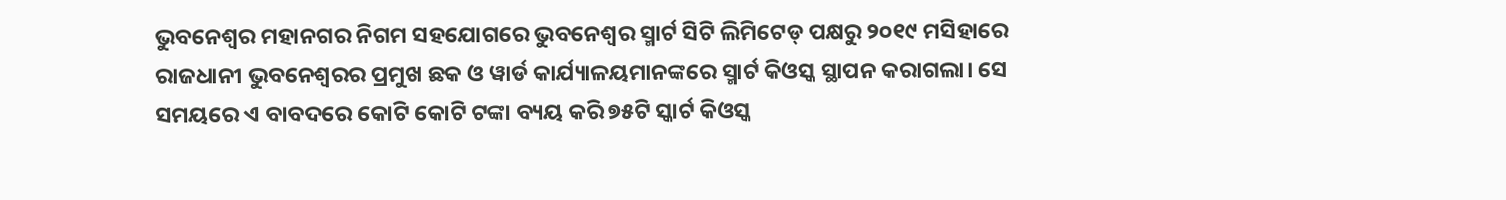ଭୁବନେଶ୍ବର ମହାନଗର ନିଗମ ସହଯୋଗରେ ଭୁବନେଶ୍ବର ସ୍ମାର୍ଟ ସିଟି ଲିମିଟେଡ୍ ପକ୍ଷରୁ ୨୦୧୯ ମସିହାରେ ରାଜଧାନୀ ଭୁବନେଶ୍ବରର ପ୍ରମୁଖ ଛକ ଓ ୱାର୍ଡ କାର୍ଯ୍ୟାଳୟମାନଙ୍କରେ ସ୍ମାର୍ଟ କିଓସ୍କ ସ୍ଥାପନ କରାଗଲା। ସେ ସମୟରେ ଏ ବାବଦରେ କୋଟି କୋଟି ଟଙ୍କା ବ୍ୟୟ କରି ୭୫ଟି ସ୍କାର୍ଟ କିଓସ୍କ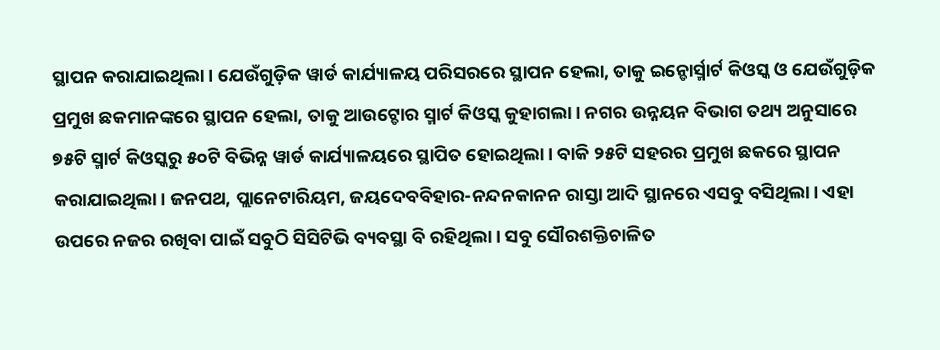ସ୍ଥାପନ କରାଯାଇଥିଲା। ଯେଉଁଗୁଡ଼ିକ ୱାର୍ଡ କାର୍ଯ୍ୟାଳୟ ପରିସରରେ ସ୍ଥାପନ ହେଲା, ତାକୁ ଇନ୍ଡୋର୍ସ୍ମାର୍ଟ କିଓସ୍କ ଓ ଯେଉଁଗୁଡ଼ିକ ପ୍ରମୁଖ ଛକମାନଙ୍କରେ ସ୍ଥାପନ ହେଲା, ତାକୁ ଆଉଟ୍ଡୋର ସ୍ମାର୍ଟ କିଓସ୍କ କୁହାଗଲା। ନଗର ଉନ୍ନୟନ ବିଭାଗ ତଥ୍ୟ ଅନୁସାରେ ୭୫ଟି ସ୍ମାର୍ଟ କିଓସ୍କରୁ ୫୦ଟି ବିଭିନ୍ନ ୱାର୍ଡ କାର୍ଯ୍ୟାଳୟରେ ସ୍ଥାପିତ ହୋଇଥିଲା। ବାକି ୨୫ଟି ସହରର ପ୍ରମୁଖ ଛକରେ ସ୍ଥାପନ କରାଯାଇଥିଲା। ଜନପଥ, ପ୍ଲାନେଟାରିୟମ, ଜୟଦେବବିହାର-ନନ୍ଦନକାନନ ରାସ୍ତା ଆଦି ସ୍ଥାନରେ ଏସବୁ ବସିଥିଲା। ଏହା ଉପରେ ନଜର ରଖିବା ପାଇଁ ସବୁଠି ସିସିଟିଭି ବ୍ୟବସ୍ଥା ବି ରହିଥିଲା। ସବୁ ସୌରଶକ୍ତିଚାଳିତ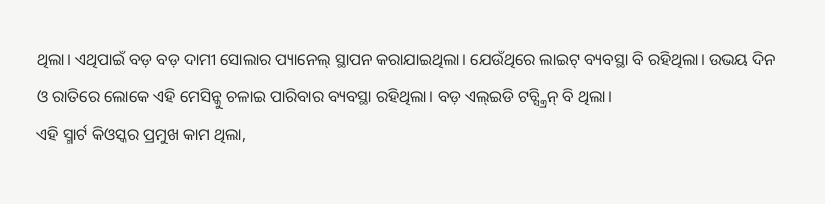ଥିଲା। ଏଥିପାଇଁ ବଡ଼ ବଡ଼ ଦାମୀ ସୋଲାର ପ୍ୟାନେଲ୍ ସ୍ଥାପନ କରାଯାଇଥିଲା। ଯେଉଁଥିରେ ଲାଇଟ୍ ବ୍ୟବସ୍ଥା ବି ରହିଥିଲା। ଉଭୟ ଦିନ ଓ ରାତିରେ ଲୋକେ ଏହି ମେସିନ୍କୁ ଚଳାଇ ପାରିବାର ବ୍ୟବସ୍ଥା ରହିଥିଲା। ବଡ଼ ଏଲ୍ଇଡି ଟଚ୍ସ୍କ୍ରିନ୍ ବି ଥିଲା।
ଏହି ସ୍ମାର୍ଟ କିଓସ୍କର ପ୍ରମୁଖ କାମ ଥିଲା,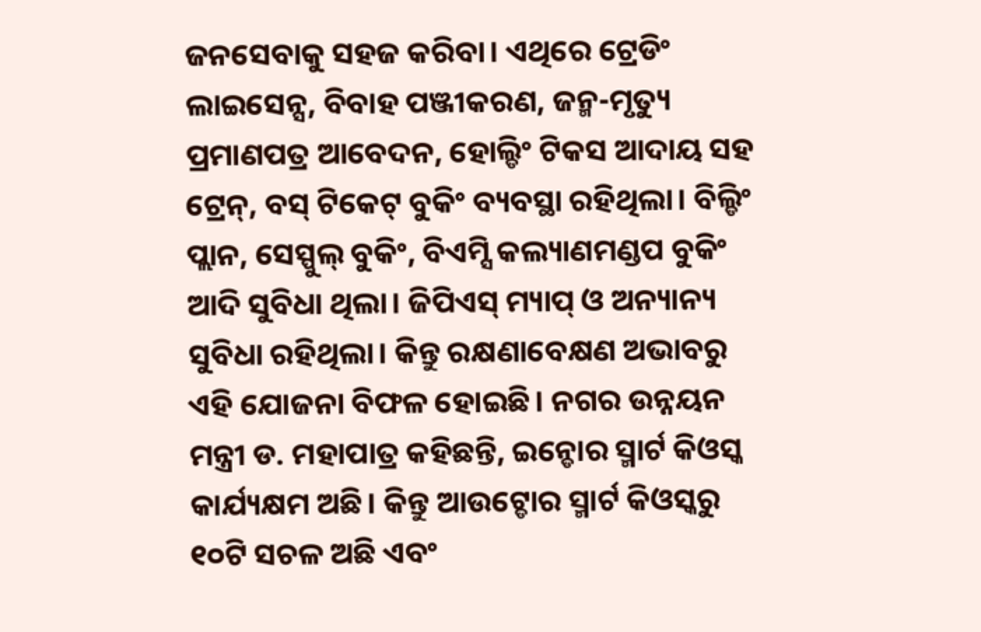ଜନସେବାକୁ ସହଜ କରିବା। ଏଥିରେ ଟ୍ରେଡିଂ ଲାଇସେନ୍ସ, ବିବାହ ପଞ୍ଜୀକରଣ, ଜନ୍ମ-ମୃତ୍ୟୁ ପ୍ରମାଣପତ୍ର ଆବେଦନ, ହୋଲ୍ଡିଂ ଟିକସ ଆଦାୟ ସହ ଟ୍ରେନ୍, ବସ୍ ଟିକେଟ୍ ବୁକିଂ ବ୍ୟବସ୍ଥା ରହିଥିଲା। ବିଲ୍ଡିଂ ପ୍ଲାନ, ସେସ୍ପୁଲ୍ ବୁକିଂ, ବିଏମ୍ସି କଲ୍ୟାଣମଣ୍ଡପ ବୁକିଂ ଆଦି ସୁବିଧା ଥିଲା। ଜିପିଏସ୍ ମ୍ୟାପ୍ ଓ ଅନ୍ୟାନ୍ୟ ସୁବିଧା ରହିଥିଲା। କିନ୍ତୁ ରକ୍ଷଣାବେକ୍ଷଣ ଅଭାବରୁ ଏହି ଯୋଜନା ବିଫଳ ହୋଇଛି। ନଗର ଉନ୍ନୟନ ମନ୍ତ୍ରୀ ଡ. ମହାପାତ୍ର କହିଛନ୍ତି, ଇନ୍ଡୋର ସ୍ମାର୍ଟ କିଓସ୍କ କାର୍ଯ୍ୟକ୍ଷମ ଅଛି। କିନ୍ତୁ ଆଉଟ୍ଡୋର ସ୍ମାର୍ଟ କିଓସ୍କରୁ ୧୦ଟି ସଚଳ ଅଛି ଏବଂ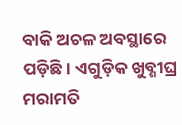ବାକି ଅଚଳ ଅବସ୍ଥାରେ ପଡ଼ିଛି। ଏଗୁଡ଼ିକ ଖୁବ୍ଶୀଘ୍ର ମରାମତି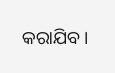କରାଯିବ।